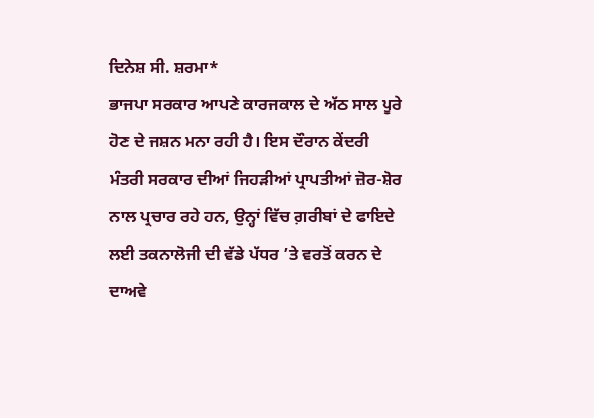ਦਿਨੇਸ਼ ਸੀ. ਸ਼ਰਮਾ*
ਭਾਜਪਾ ਸਰਕਾਰ ਆਪਣੇ ਕਾਰਜਕਾਲ ਦੇ ਅੱਠ ਸਾਲ ਪੂਰੇ ਹੋਣ ਦੇ ਜਸ਼ਨ ਮਨਾ ਰਹੀ ਹੈ। ਇਸ ਦੌਰਾਨ ਕੇਂਦਰੀ ਮੰਤਰੀ ਸਰਕਾਰ ਦੀਆਂ ਜਿਹੜੀਆਂ ਪ੍ਰਾਪਤੀਆਂ ਜ਼ੋਰ-ਸ਼ੋਰ ਨਾਲ ਪ੍ਰਚਾਰ ਰਹੇ ਹਨ, ਉਨ੍ਹਾਂ ਵਿੱਚ ਗ਼ਰੀਬਾਂ ਦੇ ਫਾਇਦੇ ਲਈ ਤਕਨਾਲੋਜੀ ਦੀ ਵੱਡੇ ਪੱਧਰ ’ਤੇ ਵਰਤੋਂ ਕਰਨ ਦੇ ਦਾਅਵੇ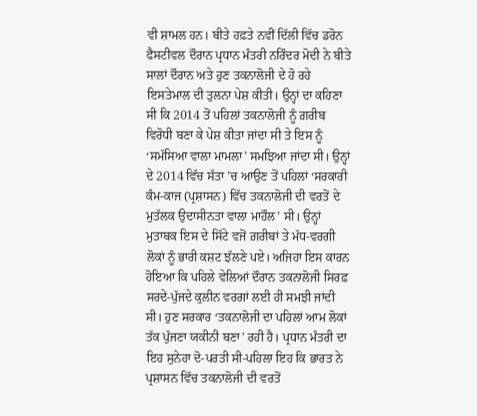ਵੀ ਸ਼ਾਮਲ ਹਨ। ਬੀਤੇ ਹਫ਼ਤੇ ਨਵੀਂ ਦਿੱਲੀ ਵਿੱਚ ਡਰੋਨ ਫੈਸਟੀਵਲ ਦੌਰਾਨ ਪ੍ਰਧਾਨ ਮੰਤਰੀ ਨਰਿੰਦਰ ਮੋਦੀ ਨੇ ਬੀਤੇ ਸਾਲਾਂ ਦੌਰਾਨ ਅਤੇ ਹੁਣ ਤਕਨਾਲੋਜੀ ਦੇ ਹੋ ਰਹੇ ਇਸਤੇਮਾਲ ਦੀ ਤੁਲਨਾ ਪੇਸ਼ ਕੀਤੀ। ਉਨ੍ਹਾਂ ਦਾ ਕਹਿਣਾ ਸੀ ਕਿ 2014 ਤੋਂ ਪਹਿਲਾਂ ਤਕਨਾਲੋਜੀ ਨੂੰ ਗ਼ਰੀਬ ਵਿਰੋਧੀ ਬਣਾ ਕੇ ਪੇਸ਼ ਕੀਤਾ ਜਾਂਦਾ ਸੀ ਤੇ ਇਸ ਨੂੰ ‘ਸਮੱਸਿਆ ਵਾਲਾ ਮਾਮਲਾ’ ਸਮਝਿਆ ਜਾਂਦਾ ਸੀ। ਉਨ੍ਹਾਂ ਦੇ 2014 ਵਿੱਚ ਸੱਤਾ ’ਚ ਆਉਣ ਤੋਂ ਪਹਿਲਾਂ ‘ਸਰਕਾਰੀ ਕੰਮ-ਕਾਜ (ਪ੍ਰਸ਼ਾਸਨ) ਵਿੱਚ ਤਕਨਾਲੋਜੀ ਦੀ ਵਰਤੋਂ ਦੇ ਮੁਤੱਲਕ ਉਦਾਸੀਨਤਾ ਵਾਲਾ ਮਾਹੌਲ’ ਸੀ। ਉਨ੍ਹਾਂ ਮੁਤਾਬਕ ਇਸ ਦੇ ਸਿੱਟੇ ਵਜੋਂ ਗ਼ਰੀਬਾਂ ਤੇ ਮੱਧ-ਵਰਗੀ ਲੋਕਾਂ ਨੂੰ ਭਾਰੀ ਕਸ਼ਟ ਝੱਲਣੇ ਪਏ। ਅਜਿਹਾ ਇਸ ਕਾਰਨ ਹੋਇਆ ਕਿ ਪਹਿਲੇ ਵੇਲਿਆਂ ਦੌਰਾਨ ਤਕਨਾਲੋਜੀ ਸਿਰਫ਼ ਸਰਦੇ-ਪੁੱਜਦੇ ਕੁਲੀਨ ਵਰਗਾਂ ਲਈ ਹੀ ਸਮਝੀ ਜਾਂਦੀ ਸੀ। ਹੁਣ ਸਰਕਾਰ ‘ਤਕਨਾਲੋਜੀ ਦਾ ਪਹਿਲਾਂ ਆਮ ਲੋਕਾਂ ਤੱਕ ਪੁੱਜਣਾ ਯਕੀਨੀ ਬਣਾ’ ਰਹੀ ਹੈ। ਪ੍ਰਧਾਨ ਮੰਤਰੀ ਦਾ ਇਹ ਸੁਨੇਹਾ ਦੋ-ਪਰਤੀ ਸੀ-ਪਹਿਲਾ ਇਹ ਕਿ ਭਾਰਤ ਨੇ ਪ੍ਰਸ਼ਾਸਨ ਵਿੱਚ ਤਕਨਾਲੋਜੀ ਦੀ ਵਰਤੋਂ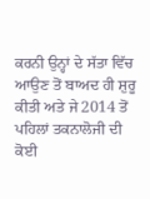ਕਰਨੀ ਉਨ੍ਹਾਂ ਦੇ ਸੱਤਾ ਵਿੱਚ ਆਉਣ ਤੋਂ ਬਾਅਦ ਹੀ ਸ਼ੁਰੂ ਕੀਤੀ ਅਤੇ ਜੇ 2014 ਤੋਂ ਪਹਿਲਾਂ ਤਕਨਾਲੋਜੀ ਦੀ ਕੋਈ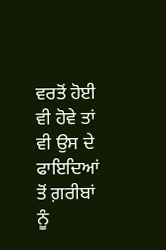ਵਰਤੋਂ ਹੋਈ ਵੀ ਹੋਵੇ ਤਾਂ ਵੀ ਉਸ ਦੇ ਫਾਇਦਿਆਂ ਤੋਂ ਗ਼ਰੀਬਾਂ ਨੂੰ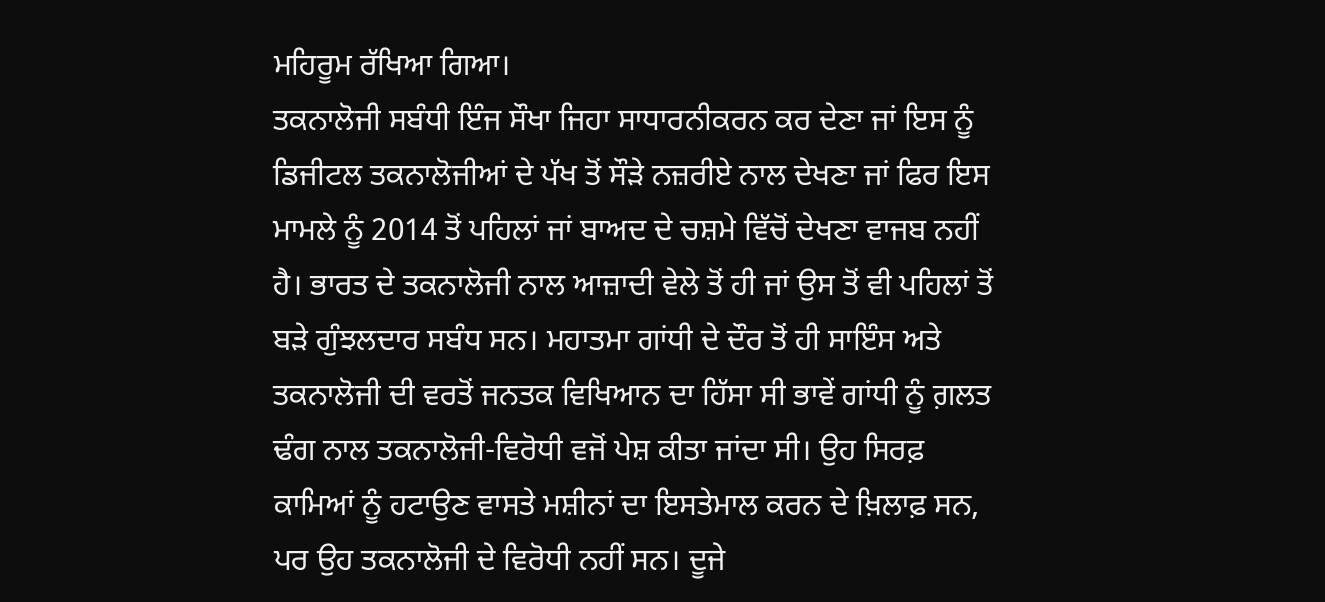ਮਹਿਰੂਮ ਰੱਖਿਆ ਗਿਆ।
ਤਕਨਾਲੋਜੀ ਸਬੰਧੀ ਇੰਜ ਸੌਖਾ ਜਿਹਾ ਸਾਧਾਰਨੀਕਰਨ ਕਰ ਦੇਣਾ ਜਾਂ ਇਸ ਨੂੰ ਡਿਜੀਟਲ ਤਕਨਾਲੋਜੀਆਂ ਦੇ ਪੱਖ ਤੋਂ ਸੌੜੇ ਨਜ਼ਰੀਏ ਨਾਲ ਦੇਖਣਾ ਜਾਂ ਫਿਰ ਇਸ ਮਾਮਲੇ ਨੂੰ 2014 ਤੋਂ ਪਹਿਲਾਂ ਜਾਂ ਬਾਅਦ ਦੇ ਚਸ਼ਮੇ ਵਿੱਚੋਂ ਦੇਖਣਾ ਵਾਜਬ ਨਹੀਂ ਹੈ। ਭਾਰਤ ਦੇ ਤਕਨਾਲੋਜੀ ਨਾਲ ਆਜ਼ਾਦੀ ਵੇਲੇ ਤੋਂ ਹੀ ਜਾਂ ਉਸ ਤੋਂ ਵੀ ਪਹਿਲਾਂ ਤੋਂ ਬੜੇ ਗੁੰਝਲਦਾਰ ਸਬੰਧ ਸਨ। ਮਹਾਤਮਾ ਗਾਂਧੀ ਦੇ ਦੌਰ ਤੋਂ ਹੀ ਸਾਇੰਸ ਅਤੇ ਤਕਨਾਲੋਜੀ ਦੀ ਵਰਤੋਂ ਜਨਤਕ ਵਿਖਿਆਨ ਦਾ ਹਿੱਸਾ ਸੀ ਭਾਵੇਂ ਗਾਂਧੀ ਨੂੰ ਗ਼ਲਤ ਢੰਗ ਨਾਲ ਤਕਨਾਲੋਜੀ-ਵਿਰੋਧੀ ਵਜੋਂ ਪੇਸ਼ ਕੀਤਾ ਜਾਂਦਾ ਸੀ। ਉਹ ਸਿਰਫ਼ ਕਾਮਿਆਂ ਨੂੰ ਹਟਾਉਣ ਵਾਸਤੇ ਮਸ਼ੀਨਾਂ ਦਾ ਇਸਤੇਮਾਲ ਕਰਨ ਦੇ ਖ਼ਿਲਾਫ਼ ਸਨ, ਪਰ ਉਹ ਤਕਨਾਲੋਜੀ ਦੇ ਵਿਰੋਧੀ ਨਹੀਂ ਸਨ। ਦੂਜੇ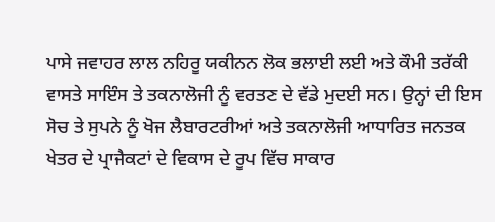ਪਾਸੇ ਜਵਾਹਰ ਲਾਲ ਨਹਿਰੂ ਯਕੀਨਨ ਲੋਕ ਭਲਾਈ ਲਈ ਅਤੇ ਕੌਮੀ ਤਰੱਕੀ ਵਾਸਤੇ ਸਾਇੰਸ ਤੇ ਤਕਨਾਲੋਜੀ ਨੂੰ ਵਰਤਣ ਦੇ ਵੱਡੇ ਮੁਦਈ ਸਨ। ਉਨ੍ਹਾਂ ਦੀ ਇਸ ਸੋਚ ਤੇ ਸੁਪਨੇ ਨੂੰ ਖੋਜ ਲੈਬਾਰਟਰੀਆਂ ਅਤੇ ਤਕਨਾਲੋਜੀ ਆਧਾਰਿਤ ਜਨਤਕ ਖੇਤਰ ਦੇ ਪ੍ਰਾਜੈਕਟਾਂ ਦੇ ਵਿਕਾਸ ਦੇ ਰੂਪ ਵਿੱਚ ਸਾਕਾਰ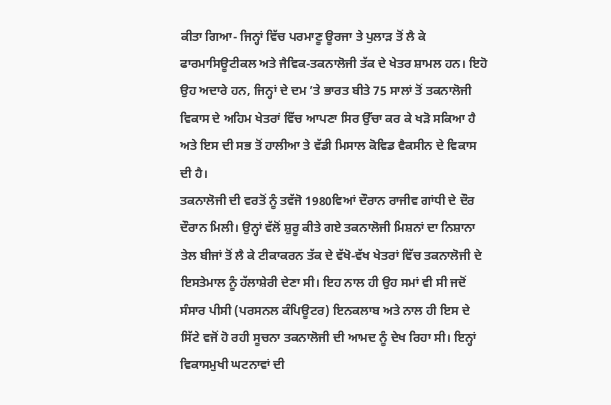ਕੀਤਾ ਗਿਆ- ਜਿਨ੍ਹਾਂ ਵਿੱਚ ਪਰਮਾਣੂ ਊਰਜਾ ਤੇ ਪੁਲਾੜ ਤੋਂ ਲੈ ਕੇ ਫਾਰਮਾਸਿਊਟੀਕਲ ਅਤੇ ਜੈਵਿਕ-ਤਕਨਾਲੋਜੀ ਤੱਕ ਦੇ ਖੇਤਰ ਸ਼ਾਮਲ ਹਨ। ਇਹੋ ਉਹ ਅਦਾਰੇ ਹਨ, ਜਿਨ੍ਹਾਂ ਦੇ ਦਮ ’ਤੇ ਭਾਰਤ ਬੀਤੇ 75 ਸਾਲਾਂ ਤੋਂ ਤਕਨਾਲੋਜੀ ਵਿਕਾਸ ਦੇ ਅਹਿਮ ਖੇਤਰਾਂ ਵਿੱਚ ਆਪਣਾ ਸਿਰ ਉੱਚਾ ਕਰ ਕੇ ਖੜੋ ਸਕਿਆ ਹੈ ਅਤੇ ਇਸ ਦੀ ਸਭ ਤੋਂ ਹਾਲੀਆ ਤੇ ਵੱਡੀ ਮਿਸਾਲ ਕੋਵਿਡ ਵੈਕਸੀਨ ਦੇ ਵਿਕਾਸ ਦੀ ਹੈ।
ਤਕਨਾਲੋਜੀ ਦੀ ਵਰਤੋਂ ਨੂੰ ਤਵੱਜੋ 1980ਵਿਆਂ ਦੌਰਾਨ ਰਾਜੀਵ ਗਾਂਧੀ ਦੇ ਦੌਰ ਦੌਰਾਨ ਮਿਲੀ। ਉਨ੍ਹਾਂ ਵੱਲੋਂ ਸ਼ੁਰੂ ਕੀਤੇ ਗਏ ਤਕਨਾਲੋਜੀ ਮਿਸ਼ਨਾਂ ਦਾ ਨਿਸ਼ਾਨਾ ਤੇਲ ਬੀਜਾਂ ਤੋਂ ਲੈ ਕੇ ਟੀਕਾਕਰਨ ਤੱਕ ਦੇ ਵੱਖੋ-ਵੱਖ ਖੇਤਰਾਂ ਵਿੱਚ ਤਕਨਾਲੋਜੀ ਦੇ ਇਸਤੇਮਾਲ ਨੂੰ ਹੱਲਾਸ਼ੇਰੀ ਦੇਣਾ ਸੀ। ਇਹ ਨਾਲ ਹੀ ਉਹ ਸਮਾਂ ਵੀ ਸੀ ਜਦੋਂ ਸੰਸਾਰ ਪੀਸੀ (ਪਰਸਨਲ ਕੰਪਿਊਟਰ) ਇਨਕਲਾਬ ਅਤੇ ਨਾਲ ਹੀ ਇਸ ਦੇ ਸਿੱਟੇ ਵਜੋਂ ਹੋ ਰਹੀ ਸੂਚਨਾ ਤਕਨਾਲੋਜੀ ਦੀ ਆਮਦ ਨੂੰ ਦੇਖ ਰਿਹਾ ਸੀ। ਇਨ੍ਹਾਂ ਵਿਕਾਸਮੁਖੀ ਘਟਨਾਵਾਂ ਦੀ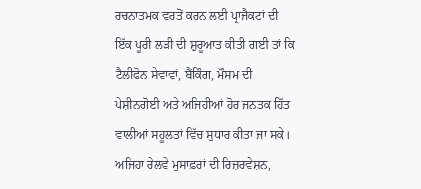ਰਚਨਾਤਮਕ ਵਰਤੋਂ ਕਰਨ ਲਈ ਪ੍ਰਾਜੈਕਟਾਂ ਦੀ ਇੱਕ ਪੂਰੀ ਲੜੀ ਦੀ ਸ਼ੁਰੂਆਤ ਕੀਤੀ ਗਈ ਤਾਂ ਕਿ ਟੈਲੀਫੋਨ ਸੇਵਾਵਾਂ, ਬੈਂਕਿੰਗ, ਮੌਸਮ ਦੀ ਪੇਸ਼ੀਨਗੋਈ ਅਤੇ ਅਜਿਹੀਆਂ ਹੋਰ ਜਨਤਕ ਹਿੱਤ ਵਾਲੀਆਂ ਸਹੂਲਤਾਂ ਵਿੱਚ ਸੁਧਾਰ ਕੀਤਾ ਜਾ ਸਕੇ। ਅਜਿਹਾ ਰੇਲਵੇ ਮੁਸਾਫ਼ਰਾਂ ਦੀ ਰਿਜ਼ਰਵੇਸ਼ਨ,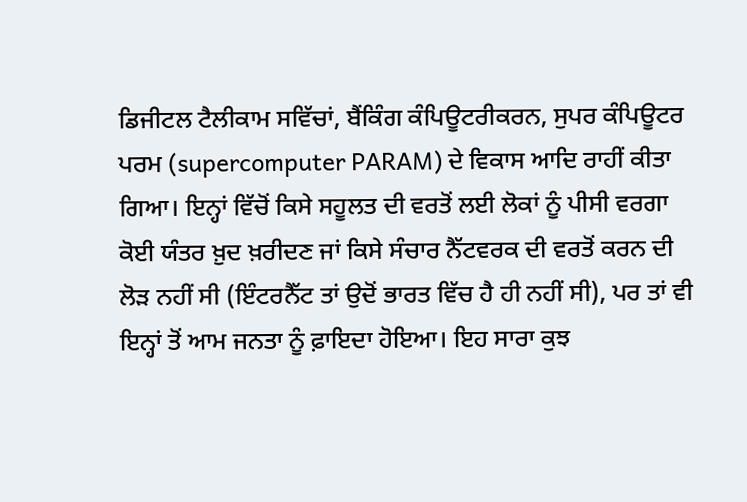ਡਿਜੀਟਲ ਟੈਲੀਕਾਮ ਸਵਿੱਚਾਂ, ਬੈਂਕਿੰਗ ਕੰਪਿਊਟਰੀਕਰਨ, ਸੁਪਰ ਕੰਪਿਊਟਰ ਪਰਮ (supercomputer PARAM) ਦੇ ਵਿਕਾਸ ਆਦਿ ਰਾਹੀਂ ਕੀਤਾ ਗਿਆ। ਇਨ੍ਹਾਂ ਵਿੱਚੋਂ ਕਿਸੇ ਸਹੂਲਤ ਦੀ ਵਰਤੋਂ ਲਈ ਲੋਕਾਂ ਨੂੰ ਪੀਸੀ ਵਰਗਾ ਕੋਈ ਯੰਤਰ ਖ਼ੁਦ ਖ਼ਰੀਦਣ ਜਾਂ ਕਿਸੇ ਸੰਚਾਰ ਨੈੱਟਵਰਕ ਦੀ ਵਰਤੋਂ ਕਰਨ ਦੀ ਲੋੜ ਨਹੀਂ ਸੀ (ਇੰਟਰਨੈੱਟ ਤਾਂ ਉਦੋਂ ਭਾਰਤ ਵਿੱਚ ਹੈ ਹੀ ਨਹੀਂ ਸੀ), ਪਰ ਤਾਂ ਵੀ ਇਨ੍ਹਾਂ ਤੋਂ ਆਮ ਜਨਤਾ ਨੂੰ ਫ਼ਾਇਦਾ ਹੋਇਆ। ਇਹ ਸਾਰਾ ਕੁਝ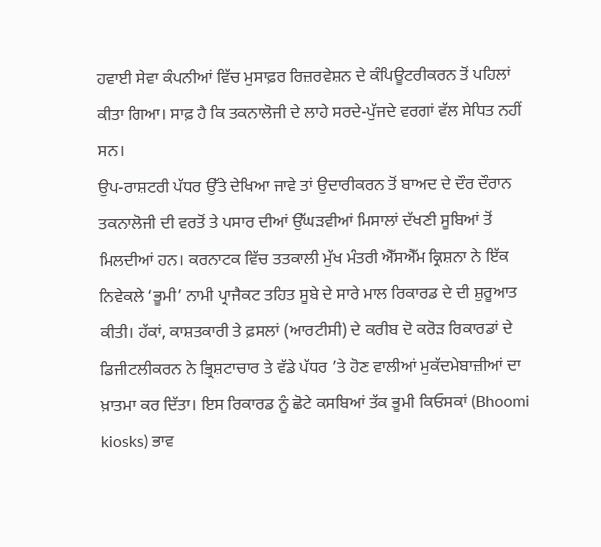ਹਵਾਈ ਸੇਵਾ ਕੰਪਨੀਆਂ ਵਿੱਚ ਮੁਸਾਫ਼ਰ ਰਿਜ਼ਰਵੇਸ਼ਨ ਦੇ ਕੰਪਿਊਟਰੀਕਰਨ ਤੋਂ ਪਹਿਲਾਂ ਕੀਤਾ ਗਿਆ। ਸਾਫ਼ ਹੈ ਕਿ ਤਕਨਾਲੋਜੀ ਦੇ ਲਾਹੇ ਸਰਦੇ-ਪੁੱਜਦੇ ਵਰਗਾਂ ਵੱਲ ਸੇਧਿਤ ਨਹੀਂ ਸਨ।
ਉਪ-ਰਾਸ਼ਟਰੀ ਪੱਧਰ ਉੱਤੇ ਦੇਖਿਆ ਜਾਵੇ ਤਾਂ ਉਦਾਰੀਕਰਨ ਤੋਂ ਬਾਅਦ ਦੇ ਦੌਰ ਦੌਰਾਨ ਤਕਨਾਲੋਜੀ ਦੀ ਵਰਤੋਂ ਤੇ ਪਸਾਰ ਦੀਆਂ ਉੱਘੜਵੀਆਂ ਮਿਸਾਲਾਂ ਦੱਖਣੀ ਸੂਬਿਆਂ ਤੋਂ ਮਿਲਦੀਆਂ ਹਨ। ਕਰਨਾਟਕ ਵਿੱਚ ਤਤਕਾਲੀ ਮੁੱਖ ਮੰਤਰੀ ਐੱਸਐੱਮ ਕ੍ਰਿਸ਼ਨਾ ਨੇ ਇੱਕ ਨਿਵੇਕਲੇ ‘ਭੂਮੀ’ ਨਾਮੀ ਪ੍ਰਾਜੈਕਟ ਤਹਿਤ ਸੂਬੇ ਦੇ ਸਾਰੇ ਮਾਲ ਰਿਕਾਰਡ ਦੇ ਦੀ ਸ਼ੁਰੂਆਤ ਕੀਤੀ। ਹੱਕਾਂ, ਕਾਸ਼ਤਕਾਰੀ ਤੇ ਫ਼ਸਲਾਂ (ਆਰਟੀਸੀ) ਦੇ ਕਰੀਬ ਦੋ ਕਰੋੜ ਰਿਕਾਰਡਾਂ ਦੇ ਡਿਜੀਟਲੀਕਰਨ ਨੇ ਭ੍ਰਿਸ਼ਟਾਚਾਰ ਤੇ ਵੱਡੇ ਪੱਧਰ ’ਤੇ ਹੋਣ ਵਾਲੀਆਂ ਮੁਕੱਦਮੇਬਾਜ਼ੀਆਂ ਦਾ ਖ਼ਾਤਮਾ ਕਰ ਦਿੱਤਾ। ਇਸ ਰਿਕਾਰਡ ਨੂੰ ਛੋਟੇ ਕਸਬਿਆਂ ਤੱਕ ਭੂਮੀ ਕਿਓਸਕਾਂ (Bhoomi kiosks) ਭਾਵ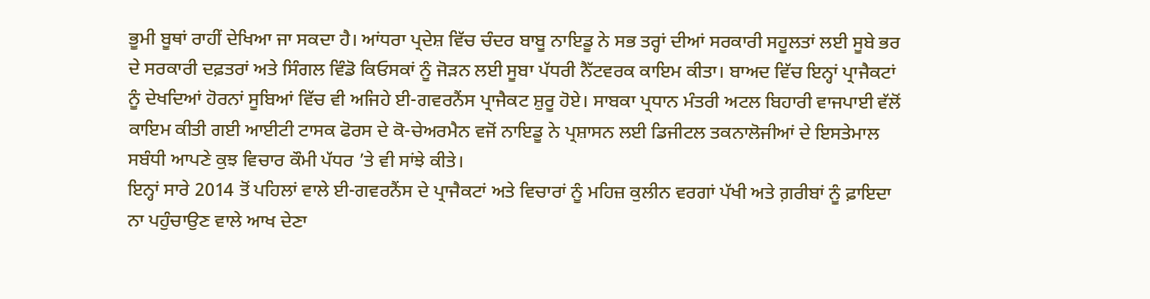ਭੂਮੀ ਬੂਥਾਂ ਰਾਹੀਂ ਦੇਖਿਆ ਜਾ ਸਕਦਾ ਹੈ। ਆਂਧਰਾ ਪ੍ਰਦੇਸ਼ ਵਿੱਚ ਚੰਦਰ ਬਾਬੂ ਨਾਇਡੂ ਨੇ ਸਭ ਤਰ੍ਹਾਂ ਦੀਆਂ ਸਰਕਾਰੀ ਸਹੂਲਤਾਂ ਲਈ ਸੂਬੇ ਭਰ ਦੇ ਸਰਕਾਰੀ ਦਫ਼ਤਰਾਂ ਅਤੇ ਸਿੰਗਲ ਵਿੰਡੋ ਕਿਓਸਕਾਂ ਨੂੰ ਜੋੜਨ ਲਈ ਸੂਬਾ ਪੱਧਰੀ ਨੈੱਟਵਰਕ ਕਾਇਮ ਕੀਤਾ। ਬਾਅਦ ਵਿੱਚ ਇਨ੍ਹਾਂ ਪ੍ਰਾਜੈਕਟਾਂ ਨੂੰ ਦੇਖਦਿਆਂ ਹੋਰਨਾਂ ਸੂਬਿਆਂ ਵਿੱਚ ਵੀ ਅਜਿਹੇ ਈ-ਗਵਰਨੈਂਸ ਪ੍ਰਾਜੈਕਟ ਸ਼ੁਰੂ ਹੋਏ। ਸਾਬਕਾ ਪ੍ਰਧਾਨ ਮੰਤਰੀ ਅਟਲ ਬਿਹਾਰੀ ਵਾਜਪਾਈ ਵੱਲੋਂ ਕਾਇਮ ਕੀਤੀ ਗਈ ਆਈਟੀ ਟਾਸਕ ਫੋਰਸ ਦੇ ਕੋ-ਚੇਅਰਮੈਨ ਵਜੋਂ ਨਾਇਡੂ ਨੇ ਪ੍ਰਸ਼ਾਸਨ ਲਈ ਡਿਜੀਟਲ ਤਕਨਾਲੋਜੀਆਂ ਦੇ ਇਸਤੇਮਾਲ ਸਬੰਧੀ ਆਪਣੇ ਕੁਝ ਵਿਚਾਰ ਕੌਮੀ ਪੱਧਰ ’ਤੇ ਵੀ ਸਾਂਝੇ ਕੀਤੇ।
ਇਨ੍ਹਾਂ ਸਾਰੇ 2014 ਤੋਂ ਪਹਿਲਾਂ ਵਾਲੇ ਈ-ਗਵਰਨੈਂਸ ਦੇ ਪ੍ਰਾਜੈਕਟਾਂ ਅਤੇ ਵਿਚਾਰਾਂ ਨੂੰ ਮਹਿਜ਼ ਕੁਲੀਨ ਵਰਗਾਂ ਪੱਖੀ ਅਤੇ ਗ਼ਰੀਬਾਂ ਨੂੰ ਫ਼ਾਇਦਾ ਨਾ ਪਹੁੰਚਾਉਣ ਵਾਲੇ ਆਖ ਦੇਣਾ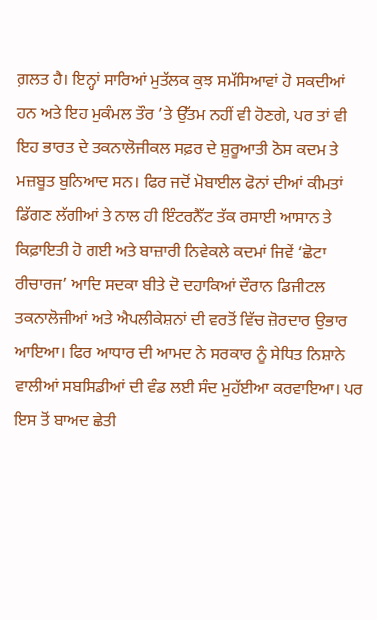ਗ਼ਲਤ ਹੈ। ਇਨ੍ਹਾਂ ਸਾਰਿਆਂ ਮੁਤੱਲਕ ਕੁਝ ਸਮੱਸਿਆਵਾਂ ਹੋ ਸਕਦੀਆਂ ਹਨ ਅਤੇ ਇਹ ਮੁਕੰਮਲ ਤੌਰ ’ਤੇ ਉੱਤਮ ਨਹੀਂ ਵੀ ਹੋਣਗੇ, ਪਰ ਤਾਂ ਵੀ ਇਹ ਭਾਰਤ ਦੇ ਤਕਨਾਲੋਜੀਕਲ ਸਫ਼ਰ ਦੇ ਸ਼ੁਰੂਆਤੀ ਠੋਸ ਕਦਮ ਤੇ ਮਜ਼ਬੂਤ ਬੁਨਿਆਦ ਸਨ। ਫਿਰ ਜਦੋਂ ਮੋਬਾਈਲ ਫੋਨਾਂ ਦੀਆਂ ਕੀਮਤਾਂ ਡਿੱਗਣ ਲੱਗੀਆਂ ਤੇ ਨਾਲ ਹੀ ਇੰਟਰਨੈੱਟ ਤੱਕ ਰਸਾਈ ਆਸਾਨ ਤੇ ਕਿਫ਼ਾਇਤੀ ਹੋ ਗਈ ਅਤੇ ਬਾਜ਼ਾਰੀ ਨਿਵੇਕਲੇ ਕਦਮਾਂ ਜਿਵੇਂ ‘ਛੋਟਾ ਰੀਚਾਰਜ’ ਆਦਿ ਸਦਕਾ ਬੀਤੇ ਦੋ ਦਹਾਕਿਆਂ ਦੌਰਾਨ ਡਿਜੀਟਲ ਤਕਨਾਲੋਜੀਆਂ ਅਤੇ ਐਪਲੀਕੇਸ਼ਨਾਂ ਦੀ ਵਰਤੋਂ ਵਿੱਚ ਜ਼ੋਰਦਾਰ ਉਭਾਰ ਆਇਆ। ਫਿਰ ਆਧਾਰ ਦੀ ਆਮਦ ਨੇ ਸਰਕਾਰ ਨੂੰ ਸੇਧਿਤ ਨਿਸ਼ਾਨੇ ਵਾਲੀਆਂ ਸਬਸਿਡੀਆਂ ਦੀ ਵੰਡ ਲਈ ਸੰਦ ਮੁਹੱਈਆ ਕਰਵਾਇਆ। ਪਰ ਇਸ ਤੋਂ ਬਾਅਦ ਛੇਤੀ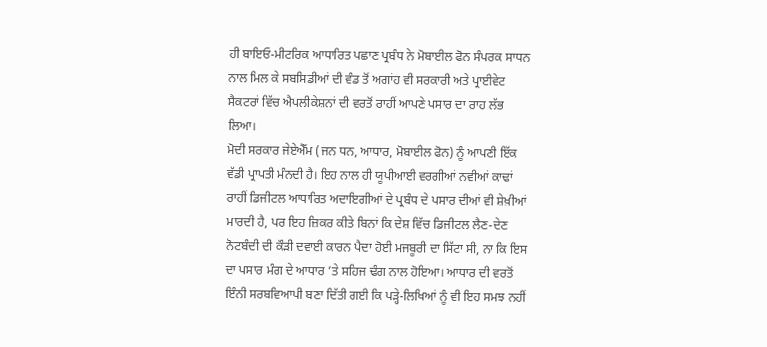ਹੀ ਬਾਇਓ-ਮੀਟਰਿਕ ਆਧਾਰਿਤ ਪਛਾਣ ਪ੍ਰਬੰਧ ਨੇ ਮੋਬਾਈਲ ਫੋਨ ਸੰਪਰਕ ਸਾਧਨ ਨਾਲ ਮਿਲ ਕੇ ਸਬਸਿਡੀਆਂ ਦੀ ਵੰਡ ਤੋਂ ਅਗਾਂਹ ਵੀ ਸਰਕਾਰੀ ਅਤੇ ਪ੍ਰਾਈਵੇਟ ਸੈਕਟਰਾਂ ਵਿੱਚ ਐਪਲੀਕੇਸ਼ਨਾਂ ਦੀ ਵਰਤੋਂ ਰਾਹੀਂ ਆਪਣੇ ਪਸਾਰ ਦਾ ਰਾਹ ਲੱਭ ਲਿਆ।
ਮੋਦੀ ਸਰਕਾਰ ਜੇਏਐੱਮ (ਜਨ ਧਨ, ਆਧਾਰ, ਮੋਬਾਈਲ ਫੋਨ) ਨੂੰ ਆਪਣੀ ਇੱਕ ਵੱਡੀ ਪ੍ਰਾਪਤੀ ਮੰਨਦੀ ਹੈ। ਇਹ ਨਾਲ ਹੀ ਯੂਪੀਆਈ ਵਰਗੀਆਂ ਨਵੀਆਂ ਕਾਢਾਂ ਰਾਹੀਂ ਡਿਜੀਟਲ ਆਧਾਰਿਤ ਅਦਾਇਗੀਆਂ ਦੇ ਪ੍ਰਬੰਧ ਦੇ ਪਸਾਰ ਦੀਆਂ ਵੀ ਸ਼ੇਖ਼ੀਆਂ ਮਾਰਦੀ ਹੈ, ਪਰ ਇਹ ਜ਼ਿਕਰ ਕੀਤੇ ਬਿਨਾਂ ਕਿ ਦੇਸ਼ ਵਿੱਚ ਡਿਜੀਟਲ ਲੈਣ-ਦੇਣ ਨੋਟਬੰਦੀ ਦੀ ਕੌੜੀ ਦਵਾਈ ਕਾਰਨ ਪੈਦਾ ਹੋਈ ਮਜਬੂਰੀ ਦਾ ਸਿੱਟਾ ਸੀ, ਨਾ ਕਿ ਇਸ ਦਾ ਪਸਾਰ ਮੰਗ ਦੇ ਆਧਾਰ ’ਤੇ ਸਹਿਜ ਢੰਗ ਨਾਲ ਹੋਇਆ। ਆਧਾਰ ਦੀ ਵਰਤੋਂ ਇੰਨੀ ਸਰਬਵਿਆਪੀ ਬਣਾ ਦਿੱਤੀ ਗਈ ਕਿ ਪੜ੍ਹੇ-ਲਿਖਿਆਂ ਨੂੰ ਵੀ ਇਹ ਸਮਝ ਨਹੀਂ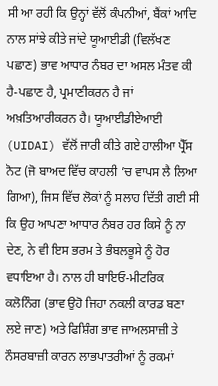ਸੀ ਆ ਰਹੀ ਕਿ ਉਨ੍ਹਾਂ ਵੱਲੋਂ ਕੰਪਨੀਆਂ, ਬੈਂਕਾਂ ਆਦਿ ਨਾਲ ਸਾਂਝੇ ਕੀਤੇ ਜਾਂਦੇ ਯੂਆਈਡੀ (ਵਿਲੱਖਣ ਪਛਾਣ) ਭਾਵ ਆਧਾਰ ਨੰਬਰ ਦਾ ਅਸਲ ਮੰਤਵ ਕੀ ਹੈ-ਪਛਾਣ ਹੈ, ਪ੍ਰਮਾਣੀਕਰਨ ਹੈ ਜਾਂ ਅਖ਼ਤਿਆਰੀਕਰਨ ਹੈ। ਯੂਆਈਡੀਏਆਈ (UIDAI) ਵੱਲੋਂ ਜਾਰੀ ਕੀਤੇ ਗਏ ਹਾਲੀਆ ਪ੍ਰੈੱਸ ਨੋਟ (ਜੋ ਬਾਅਦ ਵਿੱਚ ਕਾਹਲੀ ’ਚ ਵਾਪਸ ਲੈ ਲਿਆ ਗਿਆ), ਜਿਸ ਵਿੱਚ ਲੋਕਾਂ ਨੂੰ ਸਲਾਹ ਦਿੱਤੀ ਗਈ ਸੀ ਕਿ ਉਹ ਆਪਣਾ ਆਧਾਰ ਨੰਬਰ ਹਰ ਕਿਸੇ ਨੂੰ ਨਾ ਦੇਣ, ਨੇ ਵੀ ਇਸ ਭਰਮ ਤੇ ਭੰਬਲਭੂਸੇ ਨੂੰ ਹੋਰ ਵਧਾਇਆ ਹੈ। ਨਾਲ ਹੀ ਬਾਇਓ-ਮੀਟਰਿਕ ਕਲੋਨਿੰਗ (ਭਾਵ ਉਹੋ ਜਿਹਾ ਨਕਲੀ ਕਾਰਡ ਬਣਾ ਲਏ ਜਾਣ) ਅਤੇ ਫਿਸ਼ਿੰਗ ਭਾਵ ਜਾਅਲਸਾਜ਼ੀ ਤੇ ਨੌਸਰਬਾਜ਼ੀ ਕਾਰਨ ਲਾਭਪਾਤਰੀਆਂ ਨੂੰ ਰਕਮਾਂ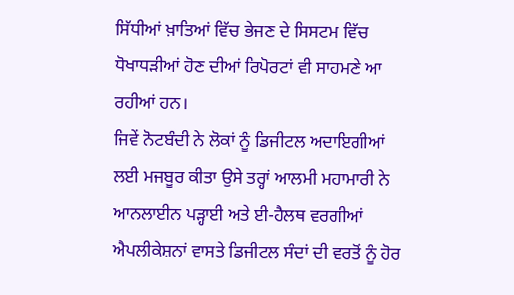ਸਿੱਧੀਆਂ ਖ਼ਾਤਿਆਂ ਵਿੱਚ ਭੇਜਣ ਦੇ ਸਿਸਟਮ ਵਿੱਚ ਧੋਖਾਧੜੀਆਂ ਹੋਣ ਦੀਆਂ ਰਿਪੋਰਟਾਂ ਵੀ ਸਾਹਮਣੇ ਆ ਰਹੀਆਂ ਹਨ।
ਜਿਵੇਂ ਨੋਟਬੰਦੀ ਨੇ ਲੋਕਾਂ ਨੂੰ ਡਿਜੀਟਲ ਅਦਾਇਗੀਆਂ ਲਈ ਮਜਬੂਰ ਕੀਤਾ ਉਸੇ ਤਰ੍ਹਾਂ ਆਲਮੀ ਮਹਾਮਾਰੀ ਨੇ ਆਨਲਾਈਨ ਪੜ੍ਹਾਈ ਅਤੇ ਈ-ਹੈਲਥ ਵਰਗੀਆਂ ਐਪਲੀਕੇਸ਼ਨਾਂ ਵਾਸਤੇ ਡਿਜੀਟਲ ਸੰਦਾਂ ਦੀ ਵਰਤੋਂ ਨੂੰ ਹੋਰ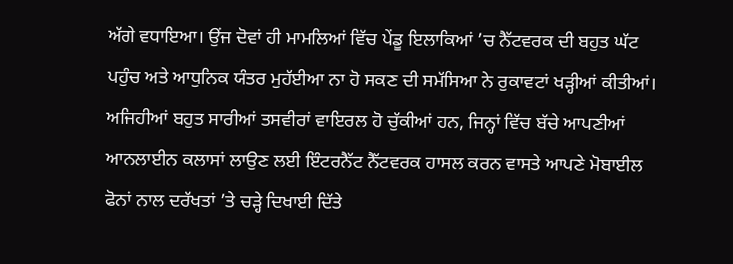ਅੱਗੇ ਵਧਾਇਆ। ਉਂਜ ਦੋਵਾਂ ਹੀ ਮਾਮਲਿਆਂ ਵਿੱਚ ਪੇਂਡੂ ਇਲਾਕਿਆਂ ’ਚ ਨੈੱਟਵਰਕ ਦੀ ਬਹੁਤ ਘੱਟ ਪਹੁੰਚ ਅਤੇ ਆਧੁਨਿਕ ਯੰਤਰ ਮੁਹੱਈਆ ਨਾ ਹੋ ਸਕਣ ਦੀ ਸਮੱਸਿਆ ਨੇ ਰੁਕਾਵਟਾਂ ਖੜ੍ਹੀਆਂ ਕੀਤੀਆਂ। ਅਜਿਹੀਆਂ ਬਹੁਤ ਸਾਰੀਆਂ ਤਸਵੀਰਾਂ ਵਾਇਰਲ ਹੋ ਚੁੱਕੀਆਂ ਹਨ, ਜਿਨ੍ਹਾਂ ਵਿੱਚ ਬੱਚੇ ਆਪਣੀਆਂ ਆਨਲਾਈਨ ਕਲਾਸਾਂ ਲਾਉਣ ਲਈ ਇੰਟਰਨੈੱਟ ਨੈੱਟਵਰਕ ਹਾਸਲ ਕਰਨ ਵਾਸਤੇ ਆਪਣੇ ਮੋਬਾਈਲ ਫੋਨਾਂ ਨਾਲ ਦਰੱਖਤਾਂ ’ਤੇ ਚੜ੍ਹੇ ਦਿਖਾਈ ਦਿੱਤੇ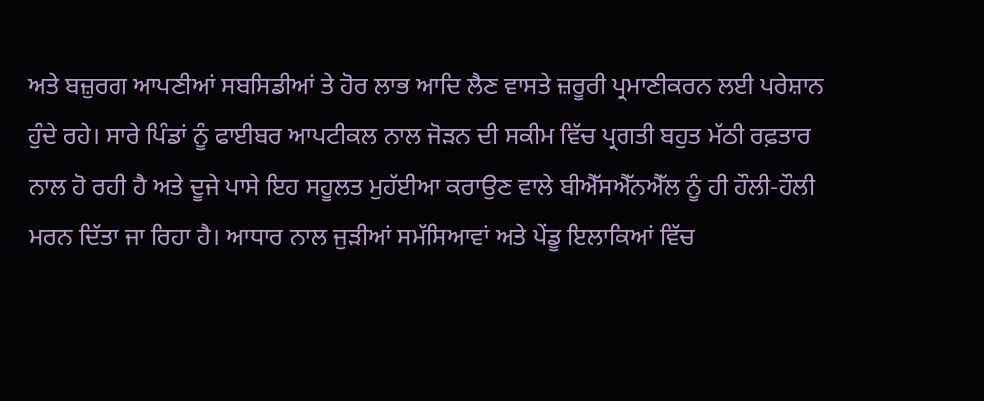ਅਤੇ ਬਜ਼ੁਰਗ ਆਪਣੀਆਂ ਸਬਸਿਡੀਆਂ ਤੇ ਹੋਰ ਲਾਭ ਆਦਿ ਲੈਣ ਵਾਸਤੇ ਜ਼ਰੂਰੀ ਪ੍ਰਮਾਣੀਕਰਨ ਲਈ ਪਰੇਸ਼ਾਨ ਹੁੰਦੇ ਰਹੇ। ਸਾਰੇ ਪਿੰਡਾਂ ਨੂੰ ਫਾਈਬਰ ਆਪਟੀਕਲ ਨਾਲ ਜੋੜਨ ਦੀ ਸਕੀਮ ਵਿੱਚ ਪ੍ਰਗਤੀ ਬਹੁਤ ਮੱਠੀ ਰਫ਼ਤਾਰ ਨਾਲ ਹੋ ਰਹੀ ਹੈ ਅਤੇ ਦੂਜੇ ਪਾਸੇ ਇਹ ਸਹੂਲਤ ਮੁਹੱਈਆ ਕਰਾਉਣ ਵਾਲੇ ਬੀਐੱਸਐੱਨਐੱਲ ਨੂੰ ਹੀ ਹੌਲੀ-ਹੌਲੀ ਮਰਨ ਦਿੱਤਾ ਜਾ ਰਿਹਾ ਹੈ। ਆਧਾਰ ਨਾਲ ਜੁੜੀਆਂ ਸਮੱਸਿਆਵਾਂ ਅਤੇ ਪੇਂਡੂ ਇਲਾਕਿਆਂ ਵਿੱਚ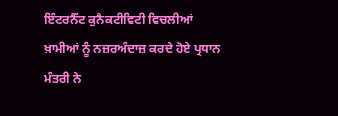ਇੰਟਰਨੈੱਟ ਕੁਨੈਕਟੀਵਿਟੀ ਵਿਚਲੀਆਂ ਖ਼ਾਮੀਆਂ ਨੂੰ ਨਜ਼ਰਅੰਦਾਜ਼ ਕਰਦੇ ਹੋਏ ਪ੍ਰਧਾਨ ਮੰਤਰੀ ਨੇ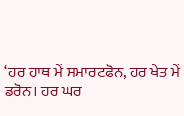‘ਹਰ ਹਾਥ ਮੇਂ ਸਮਾਰਟਫੋਨ, ਹਰ ਖੇਤ ਮੇਂ ਡਰੋਨ। ਹਰ ਘਰ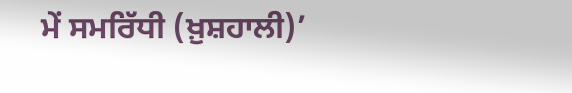ਮੇਂ ਸਮਰਿੱਧੀ (ਖ਼ੁਸ਼ਹਾਲੀ)’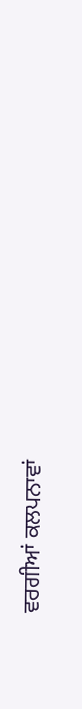ਵਰਗੀਆਂ ਕਲਪਨਾਵਾਂ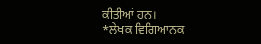ਕੀਤੀਆਂ ਹਨ।
*ਲੇਖਕ ਵਿਗਿਆਨਕ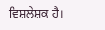ਵਿਸ਼ਲੇਸ਼ਕ ਹੈ।